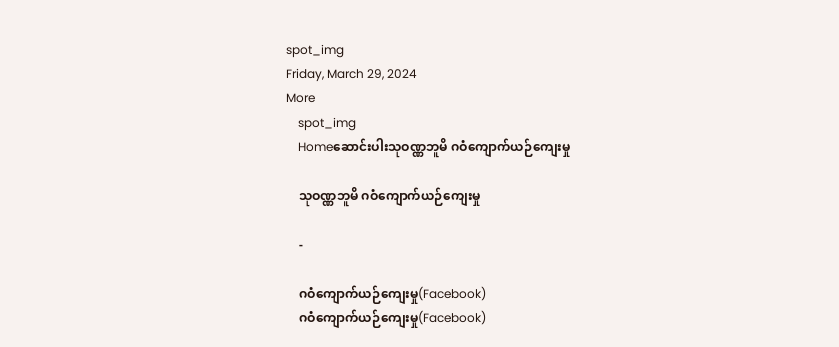spot_img
Friday, March 29, 2024
More
    spot_img
    Homeဆောင်းပါးသုဝဏ္ဏဘူမိ ဂဝံကျောက်ယဉ်ကျေးမှု

    သုဝဏ္ဏဘူမိ ဂဝံကျောက်ယဉ်ကျေးမှု

    -

    ဂဝံကျောက်ယဉ်ကျေးမှု(Facebook)
    ဂဝံကျောက်ယဉ်ကျေးမှု(Facebook)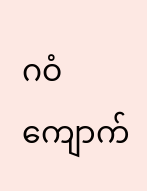ဂဝံကျောက်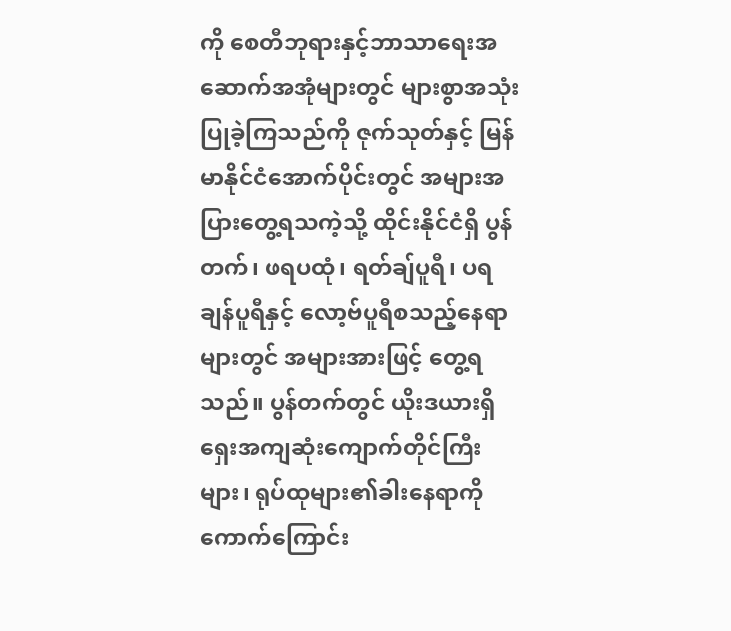ကို စေတီဘုရားနှင့်ဘာသာရေးအဆောက်အအုံများတွင် များစွာအသုံးပြုခဲ့ကြသည်ကို ဇုက်သုတ်နှင့် မြန်မာနိုင်ငံအောက်ပိုင်းတွင် အများအပြားတွေ့ရသကဲ့သို့ ထိုင်းနိုင်ငံရှိ ပွန်တက်၊ ဖရပထုံ၊ ရတ်ချ်ပူရီ၊ ပရချန်ပူရီနှင့် လော့ဗ်ပူရီစသည့်နေရာများတွင် အများအားဖြင့် တွေ့ရသည်။ ပွန်တက်တွင် ယိုးဒယားရှိရှေးအကျဆုံးကျောက်တိုင်ကြီးများ၊ ရုပ်ထုများ၏ခါးနေရာကို ကောက်ကြောင်း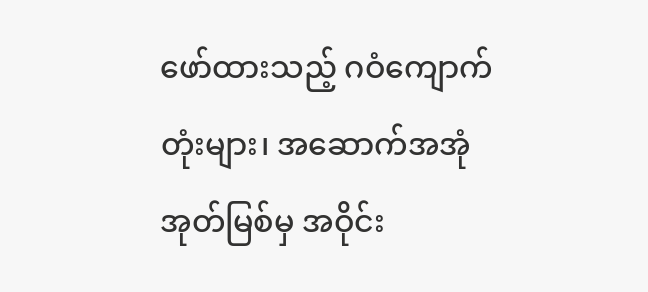ဖော်ထားသည့် ဂဝံကျောက်တုံးများ၊ အဆောက်အအုံအုတ်မြစ်မှ အဝိုင်း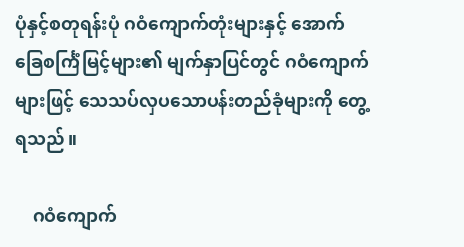ပုံနှင့်စတုရန်းပုံ ဂဝံကျောက်တုံးများနှင့် အောက်ခြေစင်္ကြံမြင့်များ၏ မျက်နှာပြင်တွင် ဂဝံကျောက်များဖြင့် သေသပ်လှပသောပန်းတည်ခုံများကို တွေ့ရသည်။

    ဂဝံကျောက်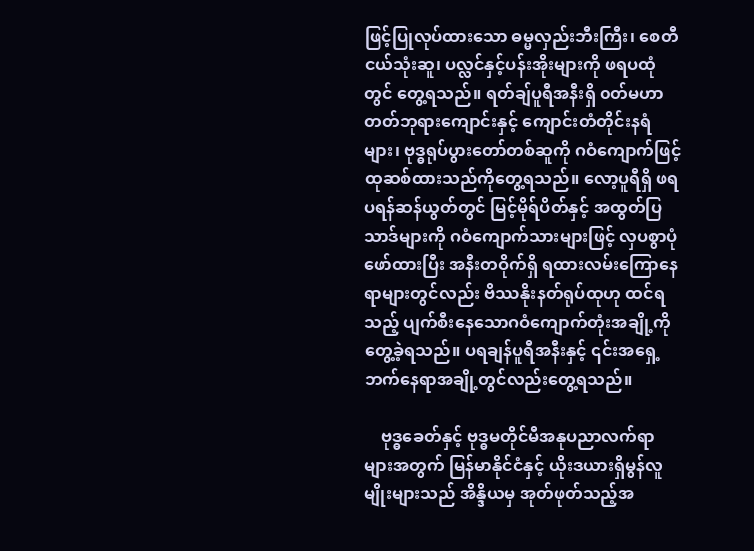ဖြင့်ပြုလုပ်ထားသော ဓမ္မလှည်းဘီးကြီး၊ စေတီငယ်သုံးဆူ၊ ပလ္လင်နှင့်ပန်းအိုးများကို ဖရပထုံတွင် တွေ့ရသည်။ ရတ်ချ်ပူရီအနီးရှိ ၀တ်မဟာတတ်ဘုရားကျောင်းနှင့် ကျောင်းတံတိုင်းနရံများ၊ ဗုဒ္ဓရုပ်ပွားတော်တစ်ဆူကို ဂဝံကျောက်ဖြင့်ထုဆစ်ထားသည်ကိုတွေ့ရသည်။ လော့ပူရီရှိ ဖရပရန်ဆန်ယွတ်တွင် မြင့်မိုရ်ပိတ်နှင့် အထွတ်ပြသာဒ်များကို ဂဝံကျောက်သားများဖြင့် လှပစွာပုံဖော်ထားပြီး အနီးတဝိုက်ရှိ ရထားလမ်းကြောနေရာများတွင်လည်း ဗိဿနိုးနတ်ရုပ်ထုဟု ထင်ရသည့် ပျက်စီးနေသောဂဝံကျောက်တုံးအချို့ကိုတွေ့ခဲ့ရသည်။ ပရချန်ပူရီအနီးနှင့် ၎င်းအရှေ့ဘက်နေရာအချို့တွင်လည်းတွေ့ရသည်။

    ဗုဒ္ဓခေတ်နှင့် ဗုဒ္ဓမတိုင်မီအနုပညာလက်ရာများအတွက် မြန်မာနိုင်ငံနှင့် ယိုးဒယားရှိမွန်လူမျိုးများသည် အိန္ဒိယမှ အုတ်ဖုတ်သည့်အ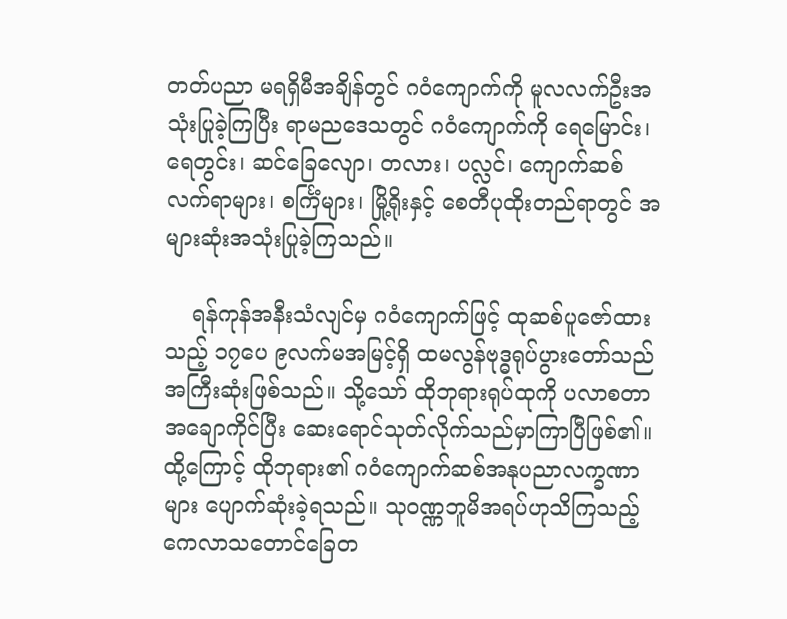တတ်ပညာ မရရှိမီအချိန်တွင် ဂဝံကျောက်ကို မူလလက်ဦးအသုံးပြုခဲ့ကြပြီး ရာမညဒေသတွင် ဂဝံကျောက်ကို ရေမြောင်း၊ ရေတွင်း၊ ဆင်ခြေလျော၊ တလား၊ ပလ္လင်၊ ကျောက်ဆစ်လက်ရာများ၊ စင်္ကြံများ၊ မြို့ရိုးနှင့် စေတီပုထိုးတည်ရာတွင် အများဆုံးအသုံးပြုခဲ့ကြသည်။

    ရန်ကုန်အနီးသံလျင်မှ ဂဝံကျောက်ဖြင့် ထုဆစ်ပူဇော်ထားသည့် ၁၇ပေ ၉လက်မအမြင့်ရှိ ထမလွန်ဗုဒ္ဓရုပ်ပွားတော်သည် အကြီးဆုံးဖြစ်သည်။ သို့သော် ထိုဘုရားရုပ်ထုကို ပလာစတာအချောကိုင်ပြီး ဆေးရောင်သုတ်လိုက်သည်မှာကြာပြီဖြစ်၏။ ထို့ကြောင့် ထိုဘုရား၏ ဂဝံကျောက်ဆစ်အနုပညာလက္ခဏာများ ပျောက်ဆုံးခဲ့ရသည်။ သုဝဏ္ဏဘူမိအရပ်ဟုသိကြသည့် ကေလာသတောင်ခြေတ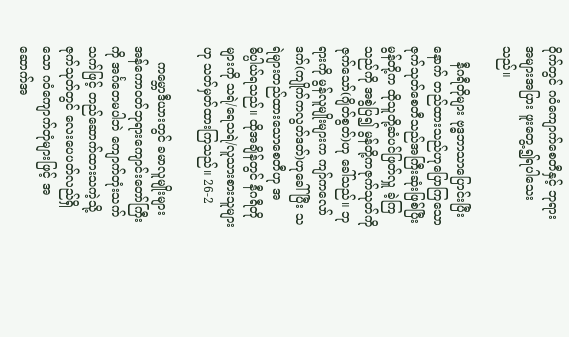ဝိုက်တွင် ဂဝံကျောက်စေတီနှင့် ဘုရားအများအပြား ဖူးတွေ့၍ရပါသေးသည်။

    နီဂရီတိုများ ဗုဒ္ဓဘာသာပြောင်းပြီးနောက် တည်ထားသည်ဟုပြောကြသော ဇုက်သုတ်စေတီသည်အကြီးဆုံးဖြစ်ပြီး မွန်တို့က ထိုသူတို့ဆံပင်ဖြတ်လှူ ခဲ့ကြသည်ကို အစွဲပြ၍ မွန်တို့ကဇုက်သုတ်ကို ဇုက်သော်(ဂျိတ်စွတ်)ဟု ခေါ်သည်။ ဘုရားကို မွန်လူမျိုးများက ကျာ်ကလော်ဒက်(ကျိုက်ကလွတ်ဒတ်)ဟုခေါ်ပြီး သရဲများတည်ထားသောစေတီဟု အဓိပ္ပါယ်ရသည်။ ထိုအချိန်တွင် နီဂရီတိုများကို သရဲ/ရေသရဲ/လူသားစားသူများဟု သတ်မှတ်ထားကြသည်။ 26-2

    ကမ္ဘောဒီယားတွင် ခမာလူမျိုးများ အန်ကောဝတ်ဘုရားကျောင်းတော်ကြီးကို အင်္ဂတေမပါဘဲ ကျောက်တုံးသက်သက်ဖြင့် တည်ဆောက်ထားသကဲ့သို့ ဇုက်သုတ်တွင် လေးပေပတ်လည်ရှိသော ဂဝံကျောက်တုံများဖြင့် အဆောက်အ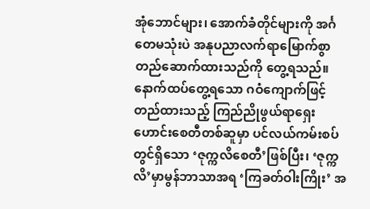အုံဘောင်များ၊ အောက်ခံတိုင်များကို အင်္ဂတေမသုံးပဲ အနုပညာလက်ရာမြောက်စွာ တည်ဆောက်ထားသည်ကို တွေ့ရသည်။ နောက်ထပ်တွေ့ရသော ဂဝံကျောက်ဖြင့်တည်ထားသည့် ကြည်ညိုဖွယ်ရာရှေးဟောင်းစေတီတစ်ဆူမှာ ပင်လယ်ကမ်းစပ်တွင်ရှိသော ‘ဇုက္ကလိစေတီ’ဖြစ်ပြီး၊ ‘ဇုက္ကလိ’မှာမွန်ဘာသာအရ ‘ကြခတ်ဝါးကြိုး’ အ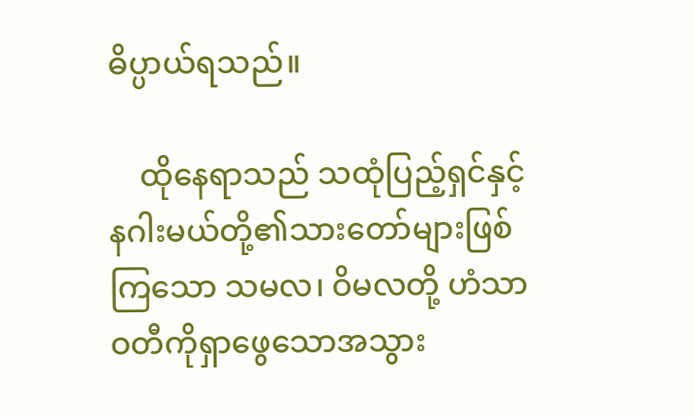ဓိပ္ပာယ်ရသည်။

    ထိုနေရာသည် သထုံပြည့်ရှင်နှင့်နဂါးမယ်တို့၏သားတော်များဖြစ်ကြသော သမလ၊ ဝိမလတို့ ဟံသာဝတီကိုရှာဖွေသောအသွား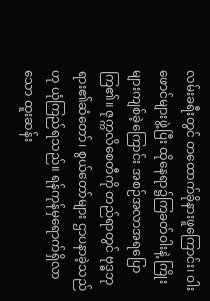လမ်းခရီးတွင် တထောက်ခိုနားဖူကြောင်း၊ ဝါးဖောင်များဖွဲ့ပြီး ထိုနေရာ၌ကြခတ်ဝါးနဲ့ ကြိုးများကျစ်ခဲ့ကြောင်း အစဉ်အလာအရပြောကြ၏။ ဇုက္ကလိစေတီကို တည်ရာတွင် ဗုဒ္ဓဘုရား၏ဆံတော်၊ စွယ်တော်များ ဌာပနာခဲ့သည်ဟု ယုံကြည်ရသည်။ ရန်ကုန်မှရောက်ရှိလာသော ထူးဆန်း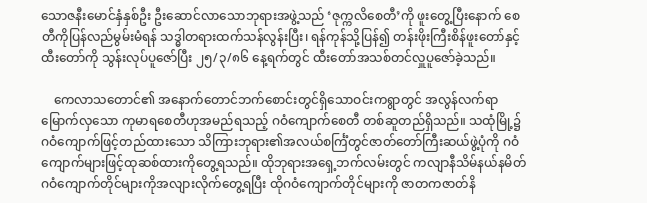သောဇနီးမောင်နှံနှစ်ဦး ဦးဆောင်လာသောဘုရားအဖွဲ့သည် ‘ဇုက္ကလိစေတီ’ကို ဖူးတွေ့ပြီးနောက် စေတီကိုပြန်လည်မွမ်းမံရန် သဒ္ဓါတရားထက်သန်လွန်းပြီး၊ ရန်ကုန်သို့ပြန်၍ တန်းဖိုးကြီးစိန်ဖူးတော်နှင့်ထီးတော်ကို သွန်းလုပ်ပူဇော်ပြီး ၂၅/၃/၈၆ နေ့ရက်တွင် ထီးတော်အသစ်တင်လှူပူဇော်ခဲ့သည်။

    ကေလာသတောင်၏ အနောက်တောင်ဘက်စောင်းတွင်ရှိသောဝင်းကရွာတွင် အလွန်လက်ရာမြောက်လှသော ကုမာရစေတီဟုအမည်ရသည့် ဂဝံကျောက်စေတီ တစ်ဆူတည်ရှိသည်။ သထုံမြို့၌ ဂဝံကျောက်ဖြင့်တည်ထားသော သိကြားဘုရား၏အလယ်စင်္ကြံတွင်ဇာတ်တော်ကြီးဆယ်ဖွဲ့ပုံကို ဂဝံကျောက်များဖြင့်ထုဆစ်ထားကိုတွေ့ရသည်။ ထိုဘုရားအရှေ့ဘက်လမ်းတွင် ကလျာနီသိမ်နယ်နမိတ်ဂဝံကျောက်တိုင်များကိုအလျားလိုက်တွေ့ရပြီး ထိုဂဝံကျောက်တိုင်များကို ဇာတကဇာတ်နိ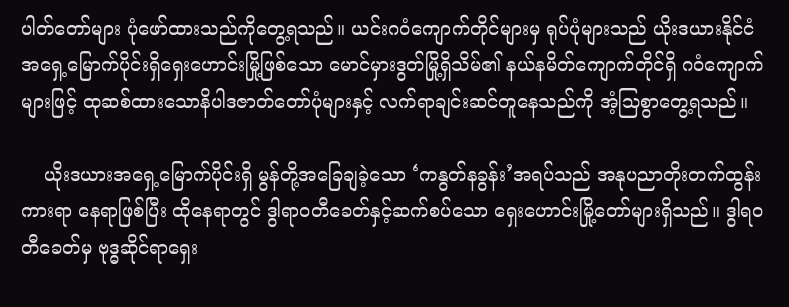ပါတ်တော်များ ပုံဖော်ထားသည်ကိုတွေ့ရသည်။ ယင်းဂဝံကျောက်တိုင်များမှ ရုပ်ပုံများသည် ယိုးဒယားနိုင်ငံအရှေ့မြောက်ပိုင်းရှိရှေးဟောင်းမြို့ဖြစ်သော မောင်မှားဒွတ်မြို့ရှိသိမ်၏ နယ်နမိတ်ကျောက်တိုင်ရှိ ဂဝံကျောက်များဖြင့် ထုဆစ်ထားသောနိပါဒဇာတ်တော်ပုံများနှင့် လက်ရာချင်းဆင်တူနေသည်ကို အံ့သြစွာတွေ့ရသည်။

    ယိုးဒယားအရှေ့မြောက်ပိုင်းရှိ မွန်တို့အခြေချခဲ့သော ‘ကနွတ်နခွန်း’အရပ်သည် အနုပညာတိုးတက်ထွန်းကားရာ နေရာဖြစ်ပြီး ထိုနေရာတွင် ဒွါရာဝတီခေတ်နှင့်ဆက်စပ်သော ရှေးဟောင်းမြို့တော်များရှိသည်။ ဒွါရဝတီခေတ်မှ ဗုဒ္ဓဆိုင်ရာရှေး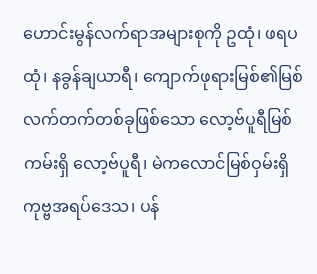ဟောင်းမွန်လက်ရာအများစုကို ဥထုံ၊ ဖရပထုံ၊ နခွန်ချယာရီ၊ ကျောက်ဖုရားမြစ်၏မြစ်လက်တက်တစ်ခုဖြစ်သော လော့ဗ်ပူရီမြစ်ကမ်းရှိ လော့ဗ်ပူရီ၊ မဲကလောင်မြစ်ဝှမ်းရှိ ကုဗ္ဗအရပ်ဒေသ၊ ပန်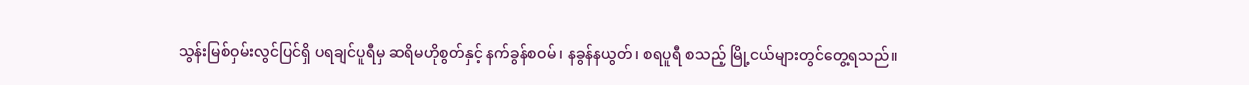သွန်းမြစ်ဝှမ်းလွင်ပြင်ရှိ ပရချင်ပူရီမှ ဆရိမဟိုစွတ်နှင့် နက်ခွန်စဝမ်၊ နခွန်နယွတ်၊ စရပူရီ စသည့် မြို့ငယ်များတွင်တွေ့ရသည်။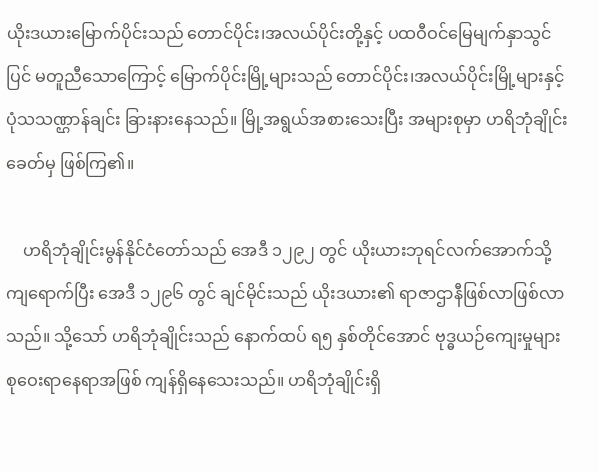ယိုးဒယားမြောက်ပိုင်းသည် တောင်ပိုင်း၊အလယ်ပိုင်းတို့နှင့် ပထဝီဝင်မြေမျက်နှာသွင်ပြင် မတူညီသောကြောင့် မြောက်ပိုင်းမြို့များသည် တောင်ပိုင်း၊အလယ်ပိုင်းမြို့များနှင့် ပုံသသဏ္ဌာန်ချင်း ခြားနားနေသည်။ မြို့အရွယ်အစားသေးပြီး အများစုမှာ ဟရိဘုံချိုင်းခေတ်မှ ဖြစ်ကြ၏။

    ဟရိဘုံချိုင်းမွန်နိုင်ငံတော်သည် အေဒီ ၁၂၉၂ တွင် ယိုးယားဘုရင်လက်အောက်သို့ကျရောက်ပြီး အေဒီ ၁၂၉၆ တွင် ချင်မိုင်းသည် ယိုးဒယား၏ ရာဇာဌာနီဖြစ်လာဖြစ်လာသည်။ သို့သော် ဟရိဘုံချိုင်းသည် နောက်ထပ် ရ၅ နှစ်တိုင်အောင် ဗုဒ္ဓယဉ်ကျေးမှုများစုဝေးရာနေရာအဖြစ် ကျန်ရှိနေသေးသည်။ ဟရိဘုံချိုင်းရှိ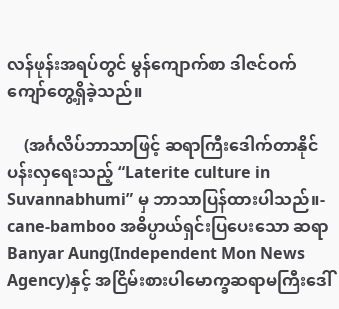လန်ဖုန်းအရပ်တွင် မွန်ကျောက်စာ ဒါဇင်ဝက်ကျော်တွေ့ရှိခဲ့သည်။

    (အင်္ဂလိပ်ဘာသာဖြင့် ဆရာကြီးဒေါက်တာနိုင်ပန်းလှရေးသည့် “Laterite culture in Suvannabhumi” မှ ဘာသာပြန်ထားပါသည်။- cane-bamboo အဓိပ္ပာယ်ရှင်းပြပေးသော ဆရာ Banyar Aung(Independent Mon News Agency)နှင့် အငြိမ်းစားပါမောက္ခဆရာမကြီးဒေါ်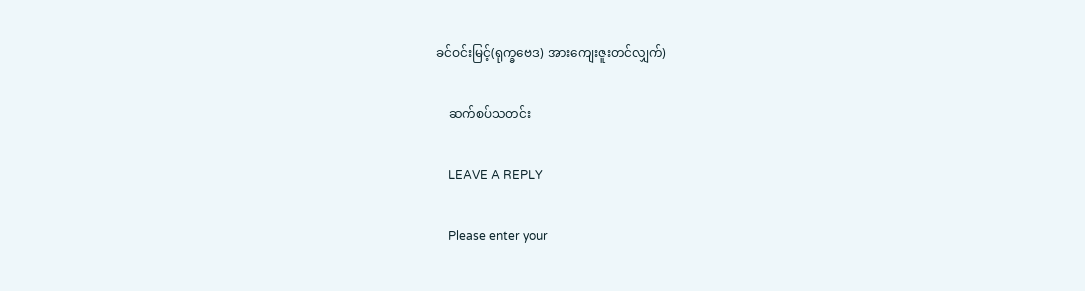ခင်ဝင်းမြင့်(ရုက္ခဗေဒ) အားကျေးဇူးတင်လျှက်)

    ဆက်စပ်သတင်း

    LEAVE A REPLY

    Please enter your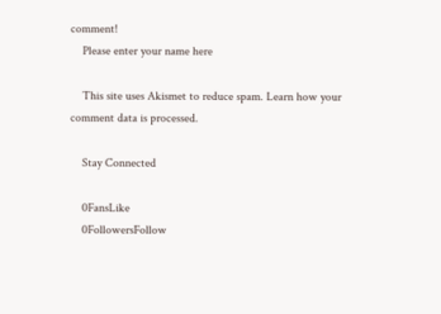comment!
    Please enter your name here

    This site uses Akismet to reduce spam. Learn how your comment data is processed.

    Stay Connected

    0FansLike
    0FollowersFollow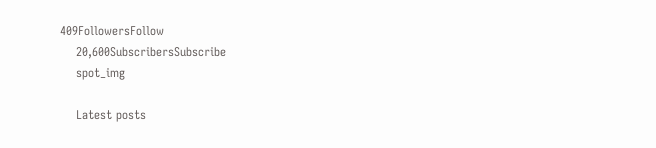409FollowersFollow
    20,600SubscribersSubscribe
    spot_img

    Latest posts